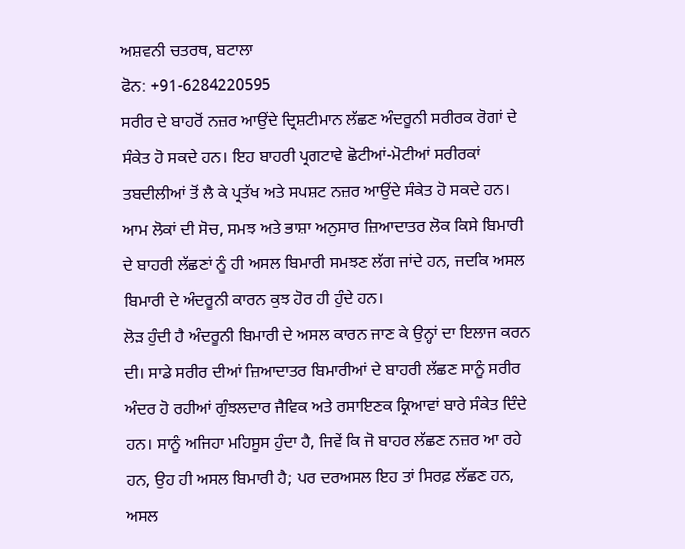ਅਸ਼ਵਨੀ ਚਤਰਥ, ਬਟਾਲਾ
ਫੋਨ: +91-6284220595
ਸਰੀਰ ਦੇ ਬਾਹਰੋਂ ਨਜ਼ਰ ਆਉਂਦੇ ਦ੍ਰਿਸ਼ਟੀਮਾਨ ਲੱਛਣ ਅੰਦਰੂਨੀ ਸਰੀਰਕ ਰੋਗਾਂ ਦੇ ਸੰਕੇਤ ਹੋ ਸਕਦੇ ਹਨ। ਇਹ ਬਾਹਰੀ ਪ੍ਰਗਟਾਵੇ ਛੋਟੀਆਂ-ਮੋਟੀਆਂ ਸਰੀਰਕਾਂ ਤਬਦੀਲੀਆਂ ਤੋਂ ਲੈ ਕੇ ਪ੍ਰਤੱਖ ਅਤੇ ਸਪਸ਼ਟ ਨਜ਼ਰ ਆਉਂਦੇ ਸੰਕੇਤ ਹੋ ਸਕਦੇ ਹਨ। ਆਮ ਲੋਕਾਂ ਦੀ ਸੋਚ, ਸਮਝ ਅਤੇ ਭਾਸ਼ਾ ਅਨੁਸਾਰ ਜ਼ਿਆਦਾਤਰ ਲੋਕ ਕਿਸੇ ਬਿਮਾਰੀ ਦੇ ਬਾਹਰੀ ਲੱਛਣਾਂ ਨੂੰ ਹੀ ਅਸਲ ਬਿਮਾਰੀ ਸਮਝਣ ਲੱਗ ਜਾਂਦੇ ਹਨ, ਜਦਕਿ ਅਸਲ ਬਿਮਾਰੀ ਦੇ ਅੰਦਰੂਨੀ ਕਾਰਨ ਕੁਝ ਹੋਰ ਹੀ ਹੁੰਦੇ ਹਨ।
ਲੋੜ ਹੁੰਦੀ ਹੈ ਅੰਦਰੂਨੀ ਬਿਮਾਰੀ ਦੇ ਅਸਲ ਕਾਰਨ ਜਾਣ ਕੇ ਉਨ੍ਹਾਂ ਦਾ ਇਲਾਜ ਕਰਨ ਦੀ। ਸਾਡੇ ਸਰੀਰ ਦੀਆਂ ਜ਼ਿਆਦਾਤਰ ਬਿਮਾਰੀਆਂ ਦੇ ਬਾਹਰੀ ਲੱਛਣ ਸਾਨੂੰ ਸਰੀਰ ਅੰਦਰ ਹੋ ਰਹੀਆਂ ਗੁੰਝਲਦਾਰ ਜੈਵਿਕ ਅਤੇ ਰਸਾਇਣਕ ਕ੍ਰਿਆਵਾਂ ਬਾਰੇ ਸੰਕੇਤ ਦਿੰਦੇ ਹਨ। ਸਾਨੂੰ ਅਜਿਹਾ ਮਹਿਸੂਸ ਹੁੰਦਾ ਹੈ, ਜਿਵੇਂ ਕਿ ਜੋ ਬਾਹਰ ਲੱਛਣ ਨਜ਼ਰ ਆ ਰਹੇ ਹਨ, ਉਹ ਹੀ ਅਸਲ ਬਿਮਾਰੀ ਹੈ; ਪਰ ਦਰਅਸਲ ਇਹ ਤਾਂ ਸਿਰਫ਼ ਲੱਛਣ ਹਨ, ਅਸਲ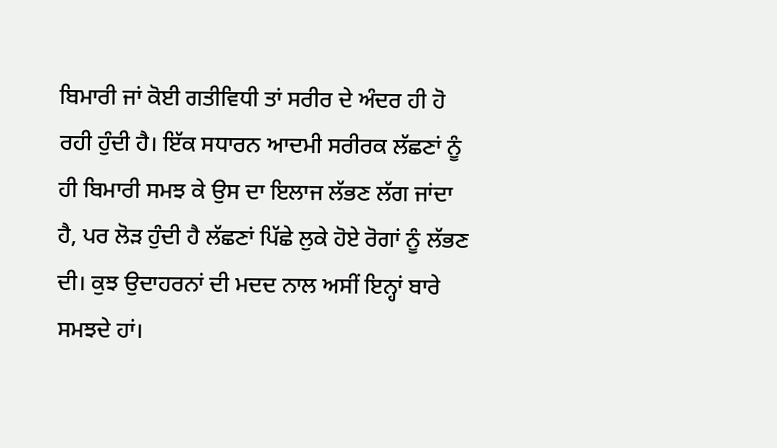ਬਿਮਾਰੀ ਜਾਂ ਕੋਈ ਗਤੀਵਿਧੀ ਤਾਂ ਸਰੀਰ ਦੇ ਅੰਦਰ ਹੀ ਹੋ ਰਹੀ ਹੁੰਦੀ ਹੈ। ਇੱਕ ਸਧਾਰਨ ਆਦਮੀ ਸਰੀਰਕ ਲੱਛਣਾਂ ਨੂੰ ਹੀ ਬਿਮਾਰੀ ਸਮਝ ਕੇ ਉਸ ਦਾ ਇਲਾਜ ਲੱਭਣ ਲੱਗ ਜਾਂਦਾ ਹੈ, ਪਰ ਲੋੜ ਹੁੰਦੀ ਹੈ ਲੱਛਣਾਂ ਪਿੱਛੇ ਲੁਕੇ ਹੋਏ ਰੋਗਾਂ ਨੂੰ ਲੱਭਣ ਦੀ। ਕੁਝ ਉਦਾਹਰਨਾਂ ਦੀ ਮਦਦ ਨਾਲ ਅਸੀਂ ਇਨ੍ਹਾਂ ਬਾਰੇ ਸਮਝਦੇ ਹਾਂ।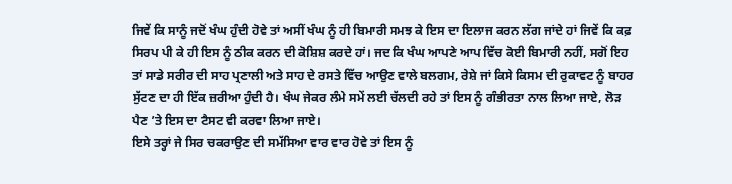ਜਿਵੇਂ ਕਿ ਸਾਨੂੰ ਜਦੋਂ ਖੰਘ ਹੁੰਦੀ ਹੋਵੇ ਤਾਂ ਅਸੀਂ ਖੰਘ ਨੂੰ ਹੀ ਬਿਮਾਰੀ ਸਮਝ ਕੇ ਇਸ ਦਾ ਇਲਾਜ ਕਰਨ ਲੱਗ ਜਾਂਦੇ ਹਾਂ ਜਿਵੇਂ ਕਿ ਕਫ਼ ਸਿਰਪ ਪੀ ਕੇ ਹੀ ਇਸ ਨੂੰ ਠੀਕ ਕਰਨ ਦੀ ਕੋਸ਼ਿਸ਼ ਕਰਦੇ ਹਾਂ। ਜਦ ਕਿ ਖੰਘ ਆਪਣੇ ਆਪ ਵਿੱਚ ਕੋਈ ਬਿਮਾਰੀ ਨਹੀਂ, ਸਗੋਂ ਇਹ ਤਾਂ ਸਾਡੇ ਸਰੀਰ ਦੀ ਸਾਹ ਪ੍ਰਣਾਲੀ ਅਤੇ ਸਾਹ ਦੇ ਰਸਤੇ ਵਿੱਚ ਆਉਣ ਵਾਲੇ ਬਲਗਮ, ਰੇਸ਼ੇ ਜਾਂ ਕਿਸੇ ਕਿਸਮ ਦੀ ਰੁਕਾਵਟ ਨੂੰ ਬਾਹਰ ਸੁੱਟਣ ਦਾ ਹੀ ਇੱਕ ਜ਼ਰੀਆ ਹੁੰਦੀ ਹੈ। ਖੰਘ ਜੇਕਰ ਲੰਮੇ ਸਮੇਂ ਲਈ ਚੱਲਦੀ ਰਹੇ ਤਾਂ ਇਸ ਨੂੰ ਗੰਭੀਰਤਾ ਨਾਲ ਲਿਆ ਜਾਏ, ਲੋੜ ਪੈਣ ’ਤੇ ਇਸ ਦਾ ਟੈਸਟ ਵੀ ਕਰਵਾ ਲਿਆ ਜਾਏ।
ਇਸੇ ਤਰ੍ਹਾਂ ਜੇ ਸਿਰ ਚਕਰਾਉਣ ਦੀ ਸਮੱਸਿਆ ਵਾਰ ਵਾਰ ਹੋਵੇ ਤਾਂ ਇਸ ਨੂੰ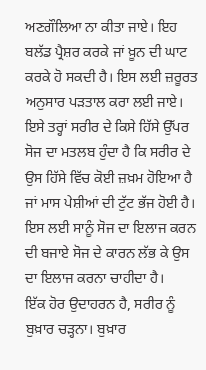ਅਣਗੌਲਿਆ ਨਾ ਕੀਤਾ ਜਾਏ। ਇਹ ਬਲੱਡ ਪ੍ਰੈਸ਼ਰ ਕਰਕੇ ਜਾਂ ਖ਼ੂਨ ਦੀ ਘਾਟ ਕਰਕੇ ਹੋ ਸਕਦੀ ਹੈ। ਇਸ ਲਈ ਜ਼ਰੂਰਤ ਅਨੁਸਾਰ ਪੜਤਾਲ ਕਰਾ ਲਈ ਜਾਏ। ਇਸੇ ਤਰ੍ਹਾਂ ਸਰੀਰ ਦੇ ਕਿਸੇ ਹਿੱਸੇ ਉੱਪਰ ਸੋਜ ਦਾ ਮਤਲਬ ਹੁੰਦਾ ਹੈ ਕਿ ਸਰੀਰ ਦੇ ਉਸ ਹਿੱਸੇ ਵਿੱਚ ਕੋਈ ਜ਼ਖ਼ਮ ਹੋਇਆ ਹੈ ਜਾਂ ਮਾਸ ਪੇਸ਼ੀਆਂ ਦੀ ਟੁੱਟ ਭੱਜ ਹੋਈ ਹੈ। ਇਸ ਲਈ ਸਾਨੂੰ ਸੋਜ ਦਾ ਇਲਾਜ ਕਰਨ ਦੀ ਬਜਾਏ ਸੋਜ ਦੇ ਕਾਰਨ ਲੱਭ ਕੇ ਉਸ ਦਾ ਇਲਾਜ ਕਰਨਾ ਚਾਹੀਦਾ ਹੈ।
ਇੱਕ ਹੋਰ ਉਦਾਹਰਨ ਹੈ, ਸਰੀਰ ਨੂੰ ਬੁਖ਼ਾਰ ਚੜ੍ਹਨਾ। ਬੁਖ਼ਾਰ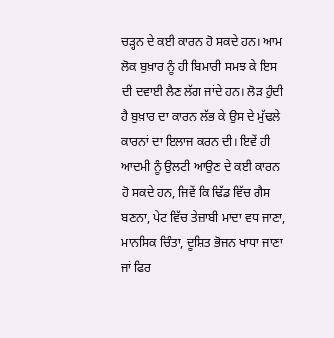ਚੜ੍ਹਨ ਦੇ ਕਈ ਕਾਰਨ ਹੋ ਸਕਦੇ ਹਨ। ਆਮ ਲੋਕ ਬੁਖ਼ਾਰ ਨੂੰ ਹੀ ਬਿਮਾਰੀ ਸਮਝ ਕੇ ਇਸ ਦੀ ਦਵਾਈ ਲੈਣ ਲੱਗ ਜਾਂਦੇ ਹਨ। ਲੋੜ ਹੁੰਦੀ ਹੈ ਬੁਖ਼ਾਰ ਦਾ ਕਾਰਨ ਲੱਭ ਕੇ ਉਸ ਦੇ ਮੁੱਢਲੇ ਕਾਰਨਾਂ ਦਾ ਇਲਾਜ ਕਰਨ ਦੀ। ਇਵੇਂ ਹੀ ਆਦਮੀ ਨੂੰ ਉਲਟੀ ਆਉਣ ਦੇ ਕਈ ਕਾਰਨ ਹੋ ਸਕਦੇ ਹਨ, ਜਿਵੇਂ ਕਿ ਢਿੱਡ ਵਿੱਚ ਗੈਸ ਬਣਨਾ, ਪੇਟ ਵਿੱਚ ਤੇਜ਼ਾਬੀ ਮਾਦਾ ਵਧ ਜਾਣਾ, ਮਾਨਸਿਕ ਚਿੰਤਾ, ਦੂਸ਼ਿਤ ਭੋਜਨ ਖਾਧਾ ਜਾਣਾ ਜਾਂ ਫਿਰ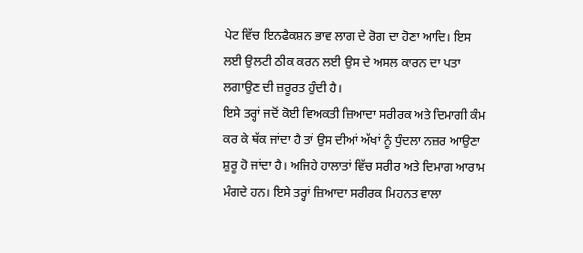ਪੇਟ ਵਿੱਚ ਇਨਫੈਕਸ਼ਨ ਭਾਵ ਲਾਗ ਦੇ ਰੋਗ ਦਾ ਹੋਣਾ ਆਦਿ। ਇਸ ਲਈ ਉਲਟੀ ਠੀਕ ਕਰਨ ਲਈ ਉਸ ਦੇ ਅਸਲ ਕਾਰਨ ਦਾ ਪਤਾ ਲਗਾਉਣ ਦੀ ਜ਼ਰੂਰਤ ਹੁੰਦੀ ਹੈ।
ਇਸੇ ਤਰ੍ਹਾਂ ਜਦੋਂ ਕੋਈ ਵਿਅਕਤੀ ਜ਼ਿਆਦਾ ਸਰੀਰਕ ਅਤੇ ਦਿਮਾਗੀ ਕੰਮ ਕਰ ਕੇ ਥੱਕ ਜਾਂਦਾ ਹੈ ਤਾਂ ਉਸ ਦੀਆਂ ਅੱਖਾਂ ਨੂੰ ਧੁੰਦਲਾ ਨਜ਼ਰ ਆਉਣਾ ਸ਼ੁਰੂ ਹੋ ਜਾਂਦਾ ਹੈ। ਅਜਿਹੇ ਹਾਲਾਤਾਂ ਵਿੱਚ ਸਰੀਰ ਅਤੇ ਦਿਮਾਗ ਆਰਾਮ ਮੰਗਦੇ ਹਨ। ਇਸੇ ਤਰ੍ਹਾਂ ਜ਼ਿਆਦਾ ਸਰੀਰਕ ਮਿਹਨਤ ਵਾਲਾ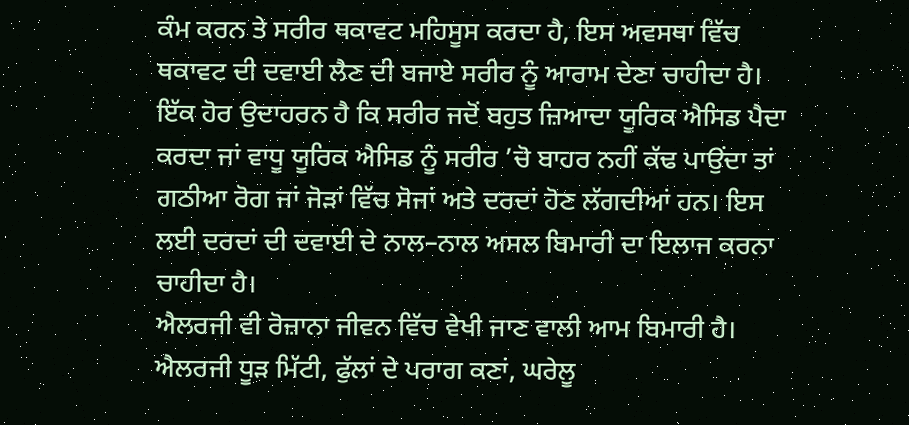ਕੰਮ ਕਰਨ ਤੇ ਸਰੀਰ ਥਕਾਵਟ ਮਹਿਸੂਸ ਕਰਦਾ ਹੈ, ਇਸ ਅਵਸਥਾ ਵਿੱਚ ਥਕਾਵਟ ਦੀ ਦਵਾਈ ਲੈਣ ਦੀ ਬਜਾਏ ਸਰੀਰ ਨੂੰ ਆਰਾਮ ਦੇਣਾ ਚਾਹੀਦਾ ਹੈ। ਇੱਕ ਹੋਰ ਉਦਾਹਰਨ ਹੈ ਕਿ ਸਰੀਰ ਜਦੋਂ ਬਹੁਤ ਜ਼ਿਆਦਾ ਯੂਰਿਕ ਐਸਿਡ ਪੈਦਾ ਕਰਦਾ ਜਾਂ ਵਾਧੂ ਯੂਰਿਕ ਐਸਿਡ ਨੂੰ ਸਰੀਰ ’ਚੋ ਬਾਹਰ ਨਹੀਂ ਕੱਢ ਪਾਉਂਦਾ ਤਾਂ ਗਠੀਆ ਰੋਗ ਜਾਂ ਜੋੜਾਂ ਵਿੱਚ ਸੋਜਾਂ ਅਤੇ ਦਰਦਾਂ ਹੋਣ ਲੱਗਦੀਆਂ ਹਨ। ਇਸ ਲਈ ਦਰਦਾਂ ਦੀ ਦਵਾਈ ਦੇ ਨਾਲ–ਨਾਲ ਅਸਲ ਬਿਮਾਰੀ ਦਾ ਇਲਾਜ ਕਰਨਾ ਚਾਹੀਦਾ ਹੈ।
ਐਲਰਜੀ ਵੀ ਰੋਜ਼ਾਨਾ ਜੀਵਨ ਵਿੱਚ ਵੇਖੀ ਜਾਣ ਵਾਲੀ ਆਮ ਬਿਮਾਰੀ ਹੈ। ਐਲਰਜੀ ਧੂੜ ਮਿੱਟੀ, ਫੁੱਲਾਂ ਦੇ ਪਰਾਗ ਕਣਾਂ, ਘਰੇਲੂ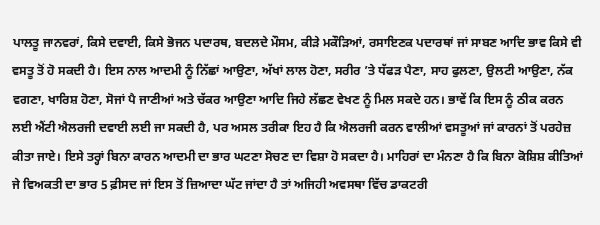ਪਾਲਤੂ ਜਾਨਵਰਾਂ, ਕਿਸੇ ਦਵਾਈ, ਕਿਸੇ ਭੋਜਨ ਪਦਾਰਥ, ਬਦਲਦੇ ਮੌਸਮ, ਕੀੜੇ ਮਕੌੜਿਆਂ, ਰਸਾਇਣਕ ਪਦਾਰਥਾਂ ਜਾਂ ਸਾਬਣ ਆਦਿ ਭਾਵ ਕਿਸੇ ਵੀ ਵਸਤੂ ਤੋਂ ਹੋ ਸਕਦੀ ਹੈ। ਇਸ ਨਾਲ ਆਦਮੀ ਨੂੰ ਨਿੱਛਾਂ ਆਉਣਾ, ਅੱਖਾਂ ਲਾਲ ਹੋਣਾ, ਸਰੀਰ ’ਤੇ ਧੱਫੜ ਪੈਣਾ, ਸਾਹ ਫੁਲਣਾ, ਉਲਟੀ ਆਉਣਾ, ਨੱਕ ਵਗਣਾ, ਖਾਰਿਸ਼ ਹੋਣਾ, ਸੋਜਾਂ ਪੈ ਜਾਣੀਆਂ ਅਤੇ ਚੱਕਰ ਆਉਣਾ ਆਦਿ ਜਿਹੇ ਲੱਛਣ ਵੇਖਣ ਨੂੰ ਮਿਲ ਸਕਦੇ ਹਨ। ਭਾਵੇਂ ਕਿ ਇਸ ਨੂੰ ਠੀਕ ਕਰਨ ਲਈ ਐਂਟੀ ਐਲਰਜੀ ਦਵਾਈ ਲਈ ਜਾ ਸਕਦੀ ਹੈ, ਪਰ ਅਸਲ ਤਰੀਕਾ ਇਹ ਹੈ ਕਿ ਐਲਰਜੀ ਕਰਨ ਵਾਲੀਆਂ ਵਸਤੂਆਂ ਜਾਂ ਕਾਰਨਾਂ ਤੋਂ ਪਰਹੇਜ਼ ਕੀਤਾ ਜਾਏ। ਇਸੇ ਤਰ੍ਹਾਂ ਬਿਨਾ ਕਾਰਨ ਆਦਮੀ ਦਾ ਭਾਰ ਘਟਣਾ ਸੋਚਣ ਦਾ ਵਿਸ਼ਾ ਹੋ ਸਕਦਾ ਹੈ। ਮਾਹਿਰਾਂ ਦਾ ਮੰਨਣਾ ਹੈ ਕਿ ਬਿਨਾ ਕੋਸ਼ਿਸ਼ ਕੀਤਿਆਂ ਜੇ ਵਿਅਕਤੀ ਦਾ ਭਾਰ 5 ਫ਼ੀਸਦ ਜਾਂ ਇਸ ਤੋਂ ਜ਼ਿਆਦਾ ਘੱਟ ਜਾਂਦਾ ਹੈ ਤਾਂ ਅਜਿਹੀ ਅਵਸਥਾ ਵਿੱਚ ਡਾਕਟਰੀ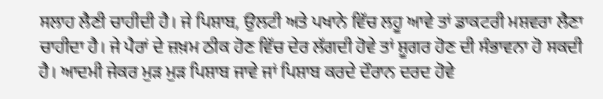ਸਲਾਹ ਲੈਣੀ ਚਾਹੀਦੀ ਹੈ। ਜੇ ਪਿਸ਼ਾਬ, ਉਲਟੀ ਅਤੇ ਪਖਾਨੇ ਵਿੱਚ ਲਹੂ ਆਵੇ ਤਾਂ ਡਾਕਟਰੀ ਮਸ਼ਵਰਾ ਲੈਣਾ ਚਾਹੀਦਾ ਹੈ। ਜੇ ਪੈਰਾਂ ਦੇ ਜ਼ਖ਼ਮ ਠੀਕ ਹੋਣ ਵਿੱਚ ਦੇਰ ਲੱਗਦੀ ਹੋਵੇ ਤਾਂ ਸ਼ੂਗਰ ਹੋਣ ਦੀ ਸੰਭਾਵਨਾ ਹੋ ਸਕਦੀ ਹੈ। ਆਦਮੀ ਜੇਕਰ ਮੁੜ ਮੁੜ ਪਿਸ਼ਾਬ ਜਾਵੇ ਜਾਂ ਪਿਸ਼ਾਬ ਕਰਦੇ ਦੌਰਾਨ ਦਰਦ ਹੋਵੇ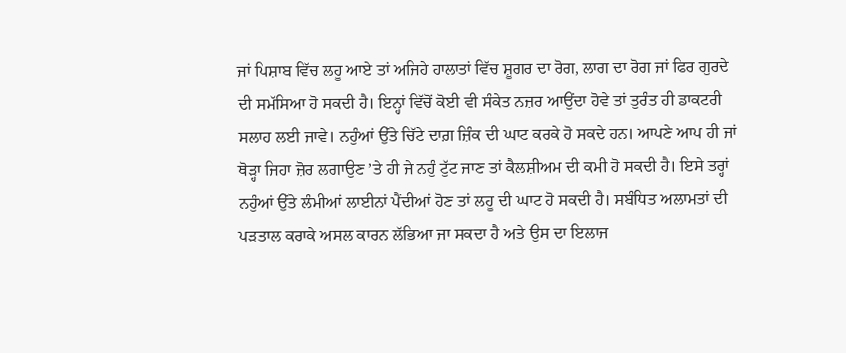ਜਾਂ ਪਿਸ਼ਾਬ ਵਿੱਚ ਲਹੂ ਆਏ ਤਾਂ ਅਜਿਹੇ ਹਾਲਾਤਾਂ ਵਿੱਚ ਸ਼ੂਗਰ ਦਾ ਰੋਗ, ਲਾਗ ਦਾ ਰੋਗ ਜਾਂ ਫਿਰ ਗੁਰਦੇ ਦੀ ਸਮੱਸਿਆ ਹੋ ਸਕਦੀ ਹੈ। ਇਨ੍ਹਾਂ ਵਿੱਚੋਂ ਕੋਈ ਵੀ ਸੰਕੇਤ ਨਜ਼ਰ ਆਉਂਦਾ ਹੋਵੇ ਤਾਂ ਤੁਰੰਤ ਹੀ ਡਾਕਟਰੀ ਸਲਾਹ ਲਈ ਜਾਵੇ। ਨਹੁੰਆਂ ਉੱਤੇ ਚਿੱਟੇ ਦਾਗ਼ ਜ਼ਿੰਕ ਦੀ ਘਾਟ ਕਰਕੇ ਹੋ ਸਕਦੇ ਹਨ। ਆਪਣੇ ਆਪ ਹੀ ਜਾਂ ਥੋੜ੍ਹਾ ਜਿਹਾ ਜ਼ੋਰ ਲਗਾਉਣ ’ਤੇ ਹੀ ਜੇ ਨਹੁੰ ਟੁੱਟ ਜਾਣ ਤਾਂ ਕੈਲਸ਼ੀਅਮ ਦੀ ਕਮੀ ਹੋ ਸਕਦੀ ਹੈ। ਇਸੇ ਤਰ੍ਹਾਂ ਨਹੁੰਆਂ ਉੱਤੇ ਲੰਮੀਆਂ ਲਾਈਨਾਂ ਪੈਂਦੀਆਂ ਹੋਣ ਤਾਂ ਲਹੂ ਦੀ ਘਾਟ ਹੋ ਸਕਦੀ ਹੈ। ਸਬੰਧਿਤ ਅਲਾਮਤਾਂ ਦੀ ਪੜਤਾਲ ਕਰਾਕੇ ਅਸਲ ਕਾਰਨ ਲੱਭਿਆ ਜਾ ਸਕਦਾ ਹੈ ਅਤੇ ਉਸ ਦਾ ਇਲਾਜ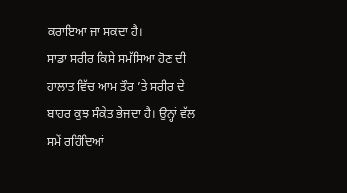ਕਰਾਇਆ ਜਾ ਸਕਦਾ ਹੈ।
ਸਾਡਾ ਸਰੀਰ ਕਿਸੇ ਸਮੱਸਿਆ ਹੋਣ ਦੀ ਹਾਲਾਤ ਵਿੱਚ ਆਮ ਤੌਰ ’ਤੇ ਸਰੀਰ ਦੇ ਬਾਹਰ ਕੁਝ ਸੰਕੇਤ ਭੇਜਦਾ ਹੈ। ਉਨ੍ਹਾਂ ਵੱਲ ਸਮੇਂ ਰਹਿੰਦਿਆਂ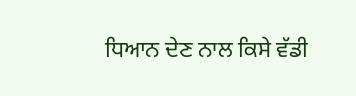ਧਿਆਨ ਦੇਣ ਨਾਲ ਕਿਸੇ ਵੱਡੀ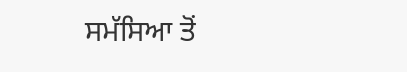ਸਮੱਸਿਆ ਤੋਂ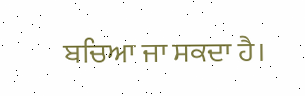ਬਚਿਆ ਜਾ ਸਕਦਾ ਹੈ।